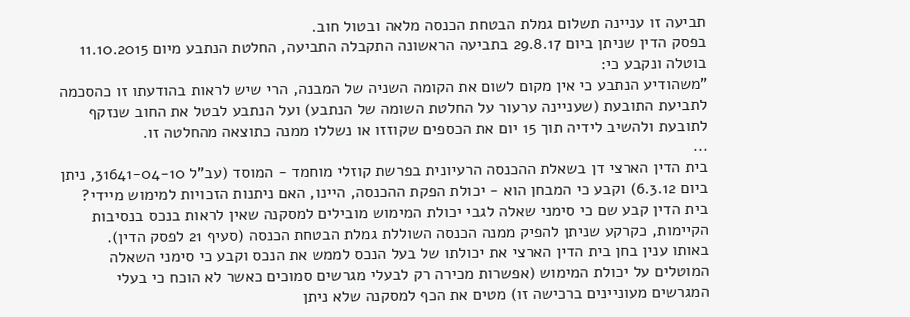תביעה זו עניינה תשלום גמלת הבטחת הכנסה מלאה ובטול חוב.
בפסק הדין שניתן ביום 29.8.17 בתביעה הראשונה התקבלה התביעה, החלטת הנתבע מיום 11.10.2015 בוטלה ונקבע כי:
"משהודיע הנתבע כי אין מקום לשום את הקומה השניה של המבנה, הרי שיש לראות בהודעתו זו כהסכמה לתביעת התובעת (שעניינה ערעור על החלטת השומה של הנתבע) ועל הנתבע לבטל את החוב שנזקף לתובעת ולהשיב לידיה תוך 15 יום את הכספים שקוזזו או נשללו ממנה כתוצאה מהחלטה זו.
...
בית הדין הארצי דן בשאלת ההכנסה הרעיונית בפרשת קוזלי מוחמד - המוסד (עב"ל 31641-04-10, ניתן ביום 6.3.12) וקבע כי המבחן הוא - יכולת הפקת ההכנסה, היינו, האם ניתנות הזכויות למימוש מיידי? בית הדין קבע שם כי סימני שאלה לגבי יכולת המימוש מובילים למסקנה שאין לראות בנכס בנסיבות הקיימות, כקרקע שניתן להפיק ממנה הכנסה השוללת גמלת הבטחת הכנסה (סעיף 21 לפסק הדין).
באותו ענין בחן בית הדין הארצי את יכולתו של בעל הנכס לממש את הנכס וקבע כי סימני השאלה המוטלים על יכולת המימוש (אפשרות מכירה רק לבעלי מגרשים סמוכים כאשר לא הוכח כי בעלי המגרשים מעוניינים ברכישה זו) מטים את הכף למסקנה שלא ניתן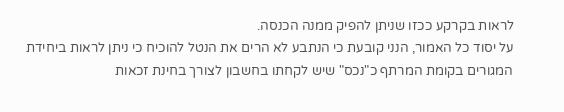לראות בקרקע ככזו שניתן להפיק ממנה הכנסה.
על יסוד כל האמור, הנני קובעת כי הנתבע לא הרים את הנטל להוכיח כי ניתן לראות ביחידת המגורים בקומת המרתף כ"נכס" שיש לקחתו בחשבון לצורך בחינת זכאות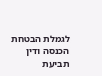לגמלת הבטחת הכנסה ודין תביעת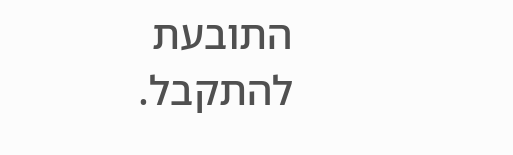התובעת להתקבל.